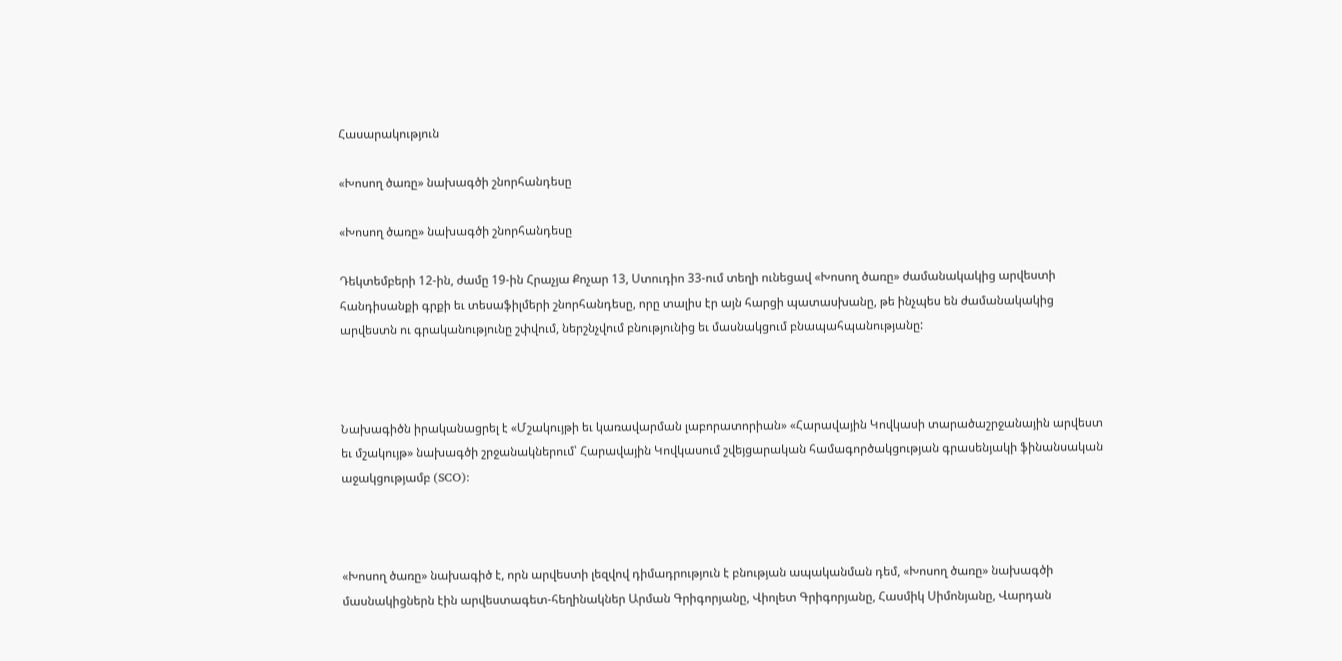Հասարակություն

«Խոսող ծառը» նախագծի շնորհանդեսը

«Խոսող ծառը» նախագծի շնորհանդեսը

Դեկտեմբերի 12-ին, ժամը 19-ին Հրաչյա Քոչար 13, Ստուդիո 33-ում տեղի ունեցավ «Խոսող ծառը» ժամանակակից արվեստի հանդիսանքի գրքի եւ տեսաֆիլմերի շնորհանդեսը, որը տալիս էր այն հարցի պատասխանը, թե ինչպես են ժամանակակից արվեստն ու գրականությունը շփվում, ներշնչվում բնությունից եւ մասնակցում բնապահպանությանը:



Նախագիծն իրականացրել է «Մշակույթի եւ կառավարման լաբորատորիան» «Հարավային Կովկասի տարածաշրջանային արվեստ եւ մշակույթ» նախագծի շրջանակներում՝ Հարավային Կովկասում շվեյցարական համագործակցության գրասենյակի ֆինանսական աջակցությամբ (SCO):



«Խոսող ծառը» նախագիծ է, որն արվեստի լեզվով դիմադրություն է բնության ապականման դեմ, «Խոսող ծառը» նախագծի մասնակիցներն էին արվեստագետ-հեղինակներ Արման Գրիգորյանը, Վիոլետ Գրիգորյանը, Հասմիկ Սիմոնյանը, Վարդան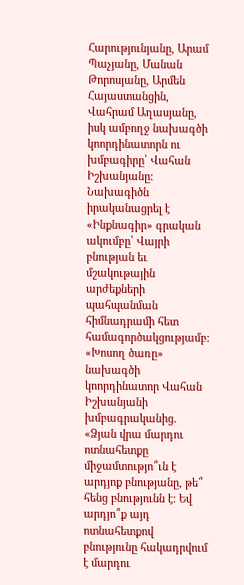Հարությունյանը, Արամ Պաչյանը, Մանան Թորոսյանը, Արմեն Հայաստանցին, Վահրամ Աղասյանը, իսկ ամբողջ նախագծի կոորդինատորն ու խմբագիրը՝ Վահան Իշխանյանը: Նախագիծն իրականացրել է «Ինքնագիր» գրական ակումբը՝ Վայրի բնության եւ մշակութային արժեքների պահպանման հիմնադրամի հետ համագործակցությամբ:
«Խոսող ծառը» նախագծի կոորդինատոր Վահան Իշխանյանի խմբագրականից. «Ձյան վրա մարդու ոտնահետքը միջամտությո՞ւն է արդյոք բնությանը, թե՞ հենց բնությունն է: Եվ արդյո՞ք այդ ոտնահետքով բնությունը հակադրվում է մարդու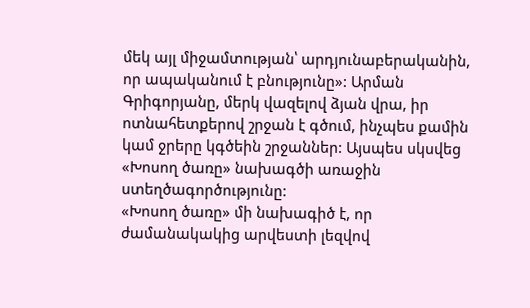մեկ այլ միջամտության՝ արդյունաբերականին, որ ապականում է բնությունը»: Արման Գրիգորյանը, մերկ վազելով ձյան վրա, իր ոտնահետքերով շրջան է գծում, ինչպես քամին կամ ջրերը կգծեին շրջաններ: Այսպես սկսվեց «Խոսող ծառը» նախագծի առաջին ստեղծագործությունը:
«Խոսող ծառը» մի նախագիծ է, որ ժամանակակից արվեստի լեզվով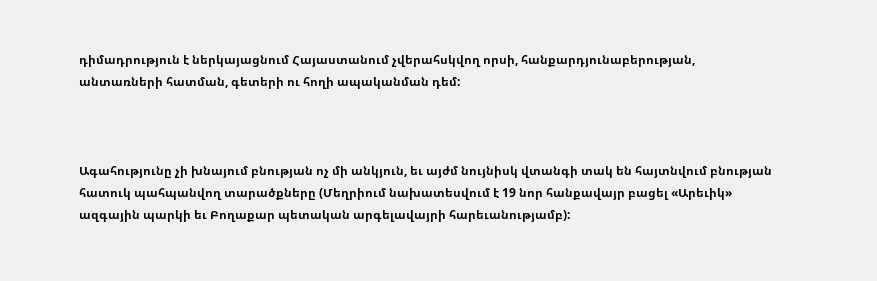դիմադրություն է ներկայացնում Հայաստանում չվերահսկվող որսի, հանքարդյունաբերության, անտառների հատման, գետերի ու հողի ապականման դեմ:



Ագահությունը չի խնայում բնության ոչ մի անկյուն, եւ այժմ նույնիսկ վտանգի տակ են հայտնվում բնության հատուկ պահպանվող տարածքները (Մեղրիում նախատեսվում է 19 նոր հանքավայր բացել «Արեւիկ» ազգային պարկի եւ Բողաքար պետական արգելավայրի հարեւանությամբ):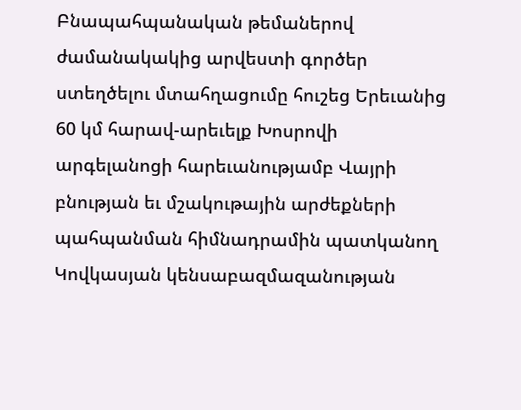Բնապահպանական թեմաներով ժամանակակից արվեստի գործեր ստեղծելու մտահղացումը հուշեց Երեւանից 60 կմ հարավ-արեւելք Խոսրովի արգելանոցի հարեւանությամբ Վայրի բնության եւ մշակութային արժեքների պահպանման հիմնադրամին պատկանող Կովկասյան կենսաբազմազանության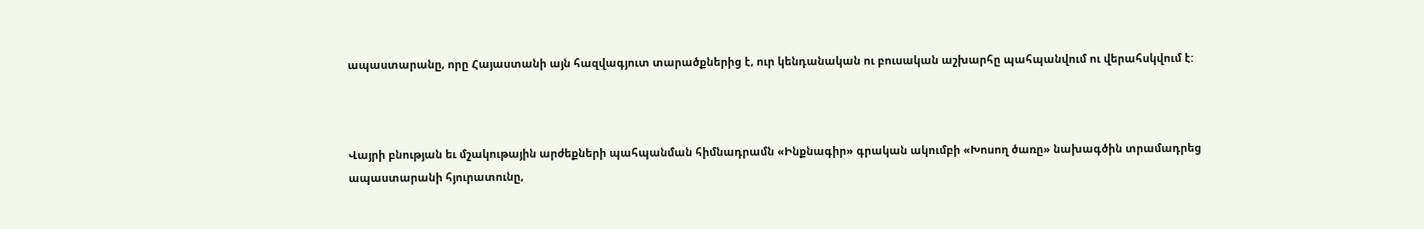ապաստարանը, որը Հայաստանի այն հազվագյուտ տարածքներից է, ուր կենդանական ու բուսական աշխարհը պահպանվում ու վերահսկվում է:



Վայրի բնության եւ մշակութային արժեքների պահպանման հիմնադրամն «Ինքնագիր» գրական ակումբի «Խոսող ծառը» նախագծին տրամադրեց ապաստարանի հյուրատունը,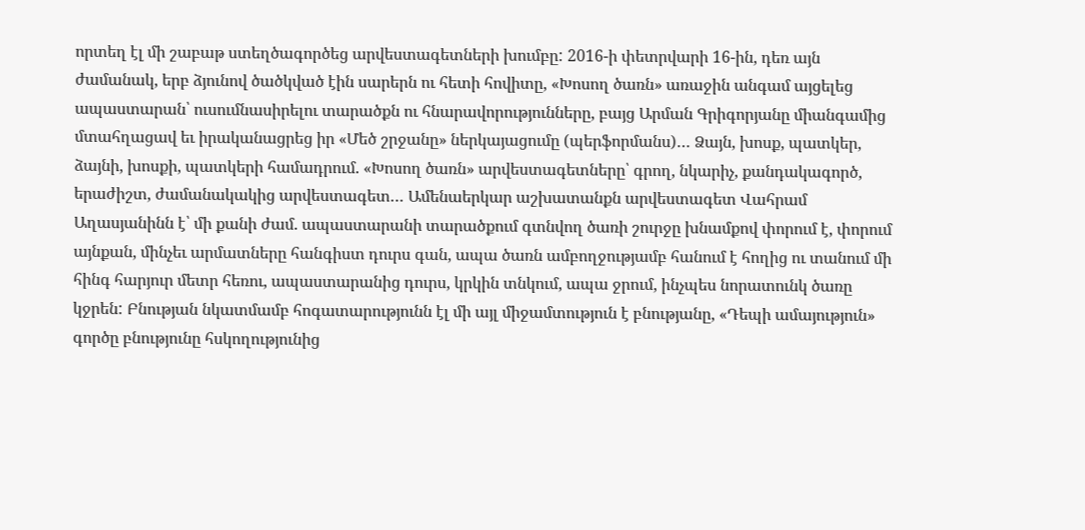որտեղ էլ մի շաբաթ ստեղծագործեց արվեստագետների խումբը: 2016-ի փետրվարի 16-ին, դեռ այն ժամանակ, երբ ձյունով ծածկված էին սարերն ու հետի հովիտը, «Խոսող ծառն» առաջին անգամ այցելեց ապաստարան՝ ուսումնասիրելու տարածքն ու հնարավորությունները, բայց Արման Գրիգորյանը միանգամից մտահղացավ եւ իրականացրեց իր «Մեծ շրջանը» ներկայացումը (պերֆորմանս)… Ձայն, խոսք, պատկեր, ձայնի, խոսքի, պատկերի համադրում. «Խոսող ծառն» արվեստագետները՝ գրող, նկարիչ, քանդակագործ, երաժիշտ, ժամանակակից արվեստագետ… Ամենաերկար աշխատանքն արվեստագետ Վահրամ Աղասյանինն է՝ մի քանի ժամ. ապաստարանի տարածքում գտնվող ծառի շուրջը խնամքով փորում է, փորում այնքան, մինչեւ արմատները հանգիստ դուրս գան, ապա ծառն ամբողջությամբ հանում է հողից ու տանում մի հինգ հարյուր մետր հեռու, ապաստարանից դուրս, կրկին տնկում, ապա ջրում, ինչպես նորատունկ ծառը կջրեն: Բնության նկատմամբ հոգատարությունն էլ մի այլ միջամտություն է բնությանը, «Դեպի ամայություն» գործը բնությունը հսկողությունից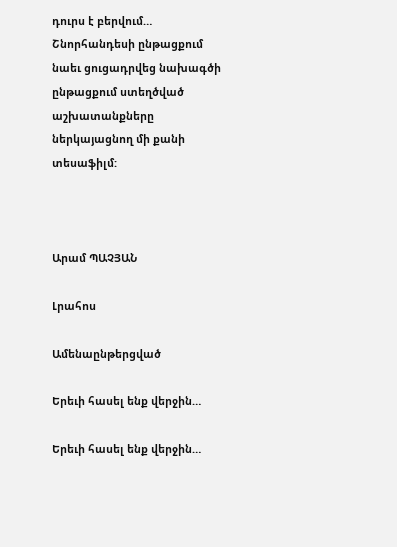դուրս է բերվում…
Շնորհանդեսի ընթացքում նաեւ ցուցադրվեց նախագծի ընթացքում ստեղծված աշխատանքները ներկայացնող մի քանի տեսաֆիլմ:



Արամ ՊԱՉՅԱՆ

Լրահոս

Ամենաընթերցված

Երեւի հասել ենք վերջին…

Երեւի հասել ենք վերջին…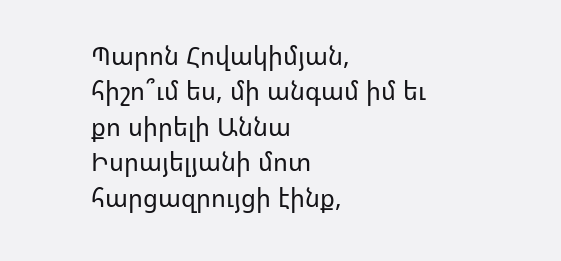Պարոն Հովակիմյան, հիշո՞ւմ ես, մի անգամ իմ եւ քո սիրելի Աննա Իսրայելյանի մոտ հարցազրույցի էինք,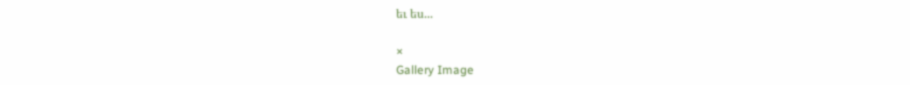եւ ես...

×
Gallery Image